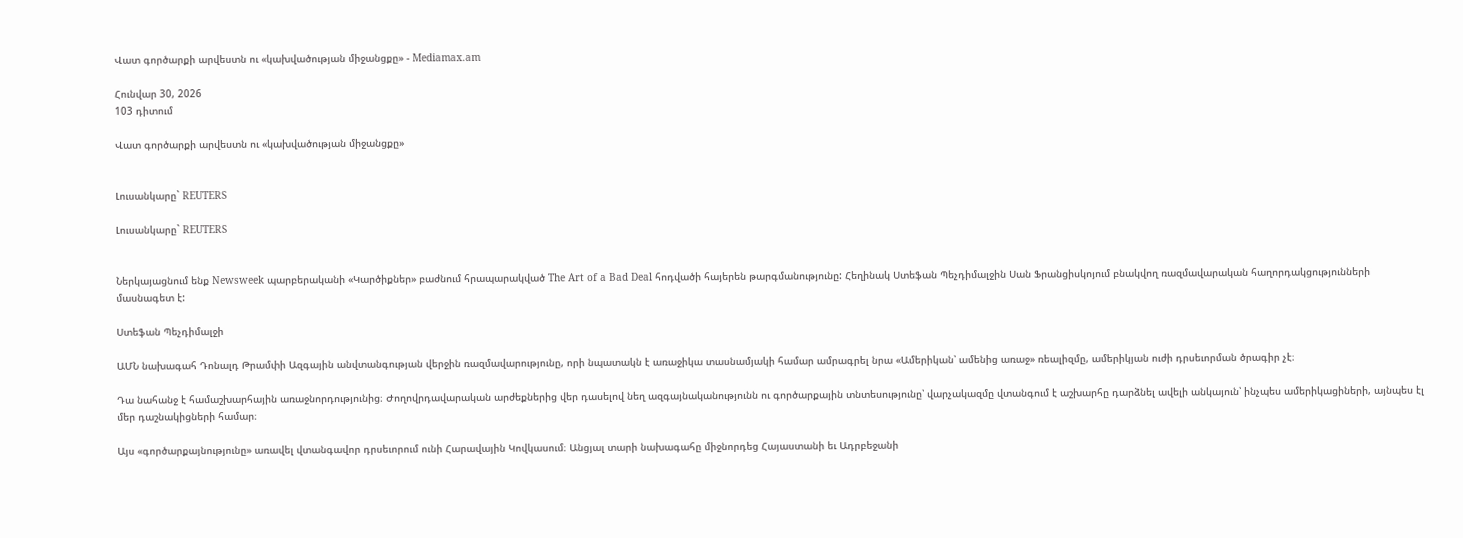Վատ գործարքի արվեստն ու «կախվածության միջանցքը» - Mediamax.am

Հունվար 30, 2026
103 դիտում

Վատ գործարքի արվեստն ու «կախվածության միջանցքը»


Լուսանկարը` REUTERS

Լուսանկարը` REUTERS


Ներկայացնում ենք Newsweek պարբերականի «Կարծիքներ» բաժնում հրապարակված The Art of a Bad Deal հոդվածի հայերեն թարգմանությունը: Հեղինակ Ստեֆան Պեչդիմալջին Սան Ֆրանցիսկոյում բնակվող ռազմավարական հաղորդակցությունների մասնագետ է:

Ստեֆան Պեչդիմալջի

ԱՄՆ նախագահ Դոնալդ Թրամփի Ազգային անվտանգության վերջին ռազմավարությունը, որի նպատակն է առաջիկա տասնամյակի համար ամրագրել նրա «Ամերիկան՝ ամենից առաջ» ռեալիզմը, ամերիկյան ուժի դրսեւորման ծրագիր չէ։

Դա նահանջ է համաշխարհային առաջնորդությունից։ Ժողովրդավարական արժեքներից վեր դասելով նեղ ազգայնականությունն ու գործարքային տնտեսությունը՝ վարչակազմը վտանգում է աշխարհը դարձնել ավելի անկայուն՝ ինչպես ամերիկացիների, այնպես էլ մեր դաշնակիցների համար։

Այս «գործարքայնությունը» առավել վտանգավոր դրսեւորում ունի Հարավային Կովկասում։ Անցյալ տարի նախագահը միջնորդեց Հայաստանի եւ Ադրբեջանի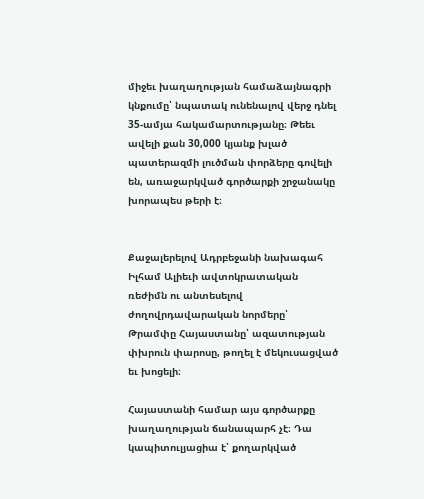միջեւ խաղաղության համաձայնագրի կնքումը՝ նպատակ ունենալով վերջ դնել 35-ամյա հակամարտությանը։ Թեեւ ավելի քան 30,000 կյանք խլած պատերազմի լուծման փորձերը գովելի են, առաջարկված գործարքի շրջանակը խորապես թերի է։


Քաջալերելով Ադրբեջանի նախագահ Իլհամ Ալիեւի ավտոկրատական ռեժիմն ու անտեսելով ժողովրդավարական նորմերը՝ Թրամփը Հայաստանը՝ ազատության փխրուն փարոսը, թողել է մեկուսացված եւ խոցելի։

Հայաստանի համար այս գործարքը խաղաղության ճանապարհ չէ։ Դա կապիտուլյացիա է՝ քողարկված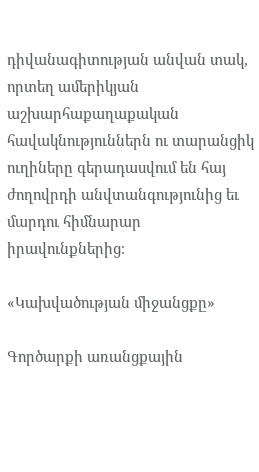դիվանագիտության անվան տակ, որտեղ ամերիկյան աշխարհաքաղաքական հավակնություններն ու տարանցիկ ուղիները գերադասվում են հայ ժողովրդի անվտանգությունից եւ մարդու հիմնարար իրավունքներից։

«Կախվածության միջանցքը»

Գործարքի առանցքային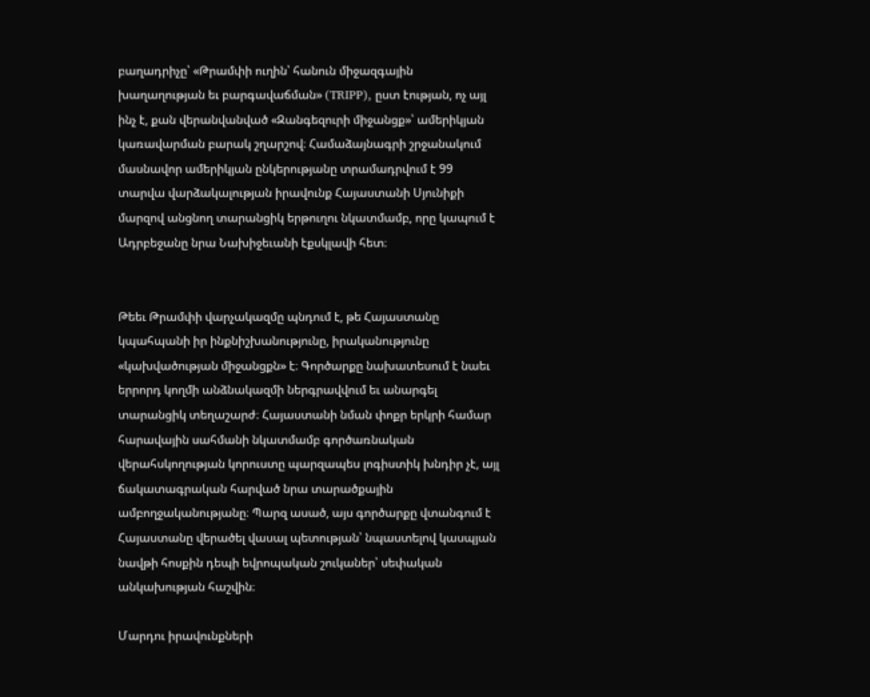բաղադրիչը՝ «Թրամփի ուղին՝ հանուն միջազգային խաղաղության եւ բարգավաճման» (TRIPP), ըստ էության, ոչ այլ ինչ է, քան վերանվանված «Զանգեզուրի միջանցք»՝ ամերիկյան կառավարման բարակ շղարշով։ Համաձայնագրի շրջանակում մասնավոր ամերիկյան ընկերությանը տրամադրվում է 99 տարվա վարձակալության իրավունք Հայաստանի Սյունիքի մարզով անցնող տարանցիկ երթուղու նկատմամբ, որը կապում է Ադրբեջանը նրա Նախիջեւանի էքսկլավի հետ։


Թեեւ Թրամփի վարչակազմը պնդում է, թե Հայաստանը կպահպանի իր ինքնիշխանությունը, իրականությունը «կախվածության միջանցքն» է։ Գործարքը նախատեսում է նաեւ երրորդ կողմի անձնակազմի ներգրավվում եւ անարգել տարանցիկ տեղաշարժ։ Հայաստանի նման փոքր երկրի համար հարավային սահմանի նկատմամբ գործառնական վերահսկողության կորուստը պարզապես լոգիստիկ խնդիր չէ, այլ ճակատագրական հարված նրա տարածքային ամբողջականությանը։ Պարզ ասած, այս գործարքը վտանգում է Հայաստանը վերածել վասալ պետության՝ նպաստելով կասպյան նավթի հոսքին դեպի եվրոպական շուկաներ՝ սեփական անկախության հաշվին։

Մարդու իրավունքների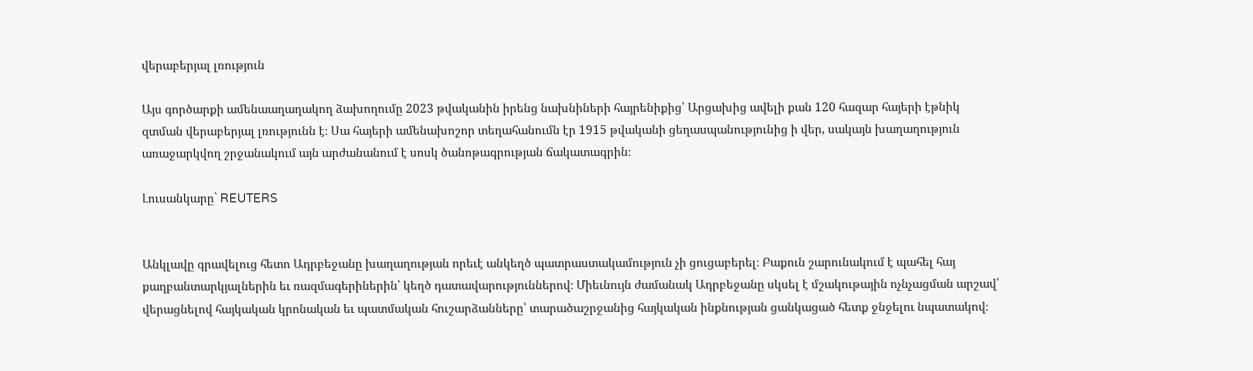վերաբերյալ լռություն

Այս գործարքի ամենաաղաղակող ձախողումը 2023 թվականին իրենց նախնիների հայրենիքից՝ Արցախից ավելի քան 120 հազար հայերի էթնիկ զտման վերաբերյալ լռությունն է։ Սա հայերի ամենախոշոր տեղահանումն էր 1915 թվականի ցեղասպանությունից ի վեր, սակայն խաղաղություն առաջարկվող շրջանակում այն արժանանում է սոսկ ծանոթագրության ճակատագրին։

Լուսանկարը` REUTERS


Անկլավը գրավելուց հետո Ադրբեջանը խաղաղության որեւէ անկեղծ պատրաստակամություն չի ցուցաբերել։ Բաքուն շարունակում է պահել հայ քաղբանտարկյալներին եւ ռազմագերիներին՝ կեղծ դատավարություններով։ Միեւնույն ժամանակ Ադրբեջանը սկսել է մշակութային ոչնչացման արշավ՝ վերացնելով հայկական կրոնական եւ պատմական հուշարձանները՝ տարածաշրջանից հայկական ինքնության ցանկացած հետք ջնջելու նպատակով։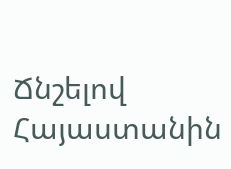Ճնշելով Հայաստանին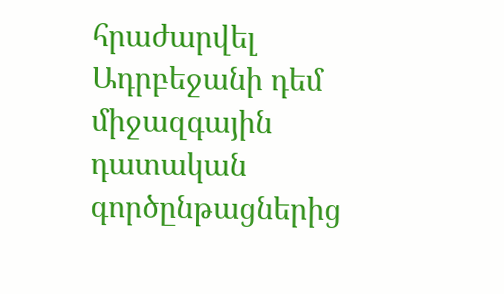հրաժարվել Ադրբեջանի դեմ միջազգային դատական գործընթացներից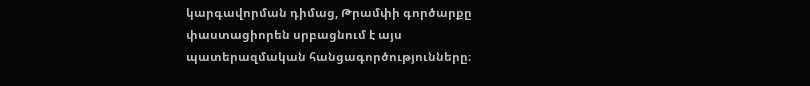կարգավորման դիմաց, Թրամփի գործարքը փաստացիորեն սրբացնում է այս պատերազմական հանցագործությունները։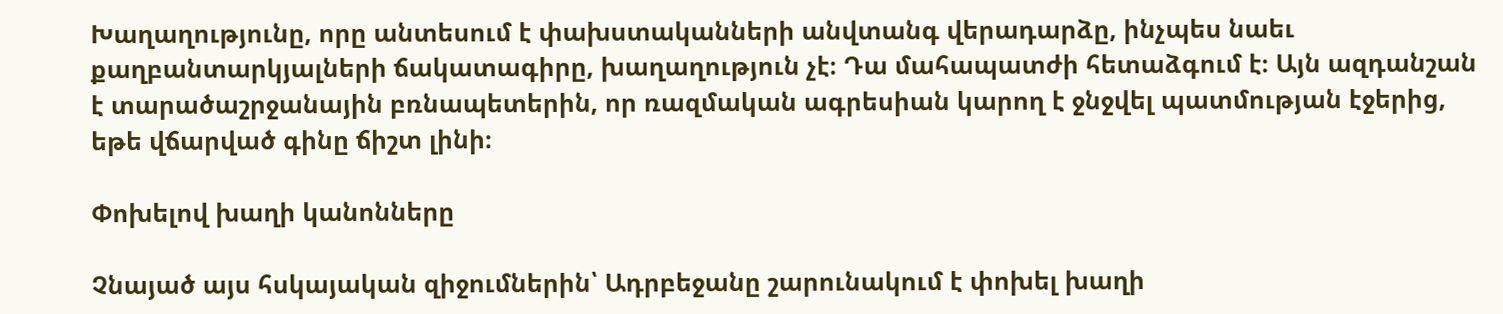Խաղաղությունը, որը անտեսում է փախստականների անվտանգ վերադարձը, ինչպես նաեւ քաղբանտարկյալների ճակատագիրը, խաղաղություն չէ։ Դա մահապատժի հետաձգում է։ Այն ազդանշան է տարածաշրջանային բռնապետերին, որ ռազմական ագրեսիան կարող է ջնջվել պատմության էջերից, եթե վճարված գինը ճիշտ լինի։

Փոխելով խաղի կանոնները

Չնայած այս հսկայական զիջումներին՝ Ադրբեջանը շարունակում է փոխել խաղի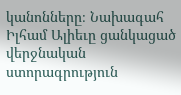կանոնները։ Նախագահ Իլհամ Ալիեւը ցանկացած վերջնական ստորագրություն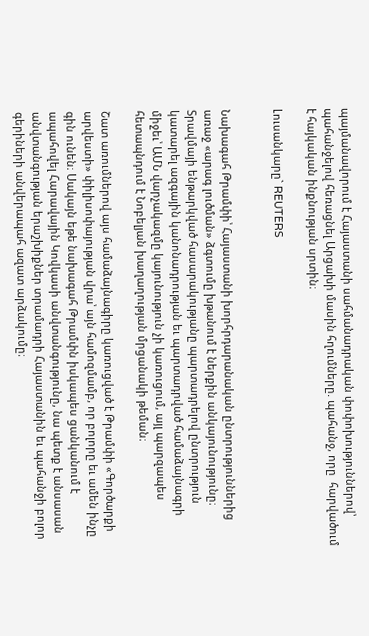պայմանավորում է Հայաստանի սահմանադրական փոփոխություններով՝ պահանջելով հեռացնել Արցախի մասին հղումները. պահանջ, որը  հարվածում է հայկական ինքնության սրտին։

Լուսանկարը` REUTERS


Նախագահ Թրամփի՝ Հայաստանի խորհրդարանական ընտրություններից առաջ «արագ լուծման» ձգտումը խթանում է ներքին անկայունությունը։ Տրավմայի ենթարկված հասարակությանը պարտադրելով ընտրություն կատարել ազգային կանոնադրության եւ պարտադրված համաձայնագրի միջեւ՝ ԱՄՆ վարչակազմը կայունություն չի կառուցում, այլ պարզապես հետապնդում է Նոբելյան խաղաղության մրցանակի թեման։

Շատ առումներով այս համաձայնագիրը կառուցված է Թրամփի «Գործարքի արվեստի» փիլիսոփայության վրա՝ այն համոզմամբ, որ բոլորը եւ ամեն ինչը գին ունեն։ Սակայն եթե նախագահ Թրամփն իսկապես ցանկանում է ապահովել Հարավային Կովկասի անվտանգությունը, նա պետք է անսասան անվտանգության երաշխիքներ տրամադրի Հայաստանին եւ պահանջի բոլոր գերիների անվերապահ ազատ արձակումը։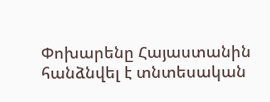Փոխարենը Հայաստանին հանձնվել է տնտեսական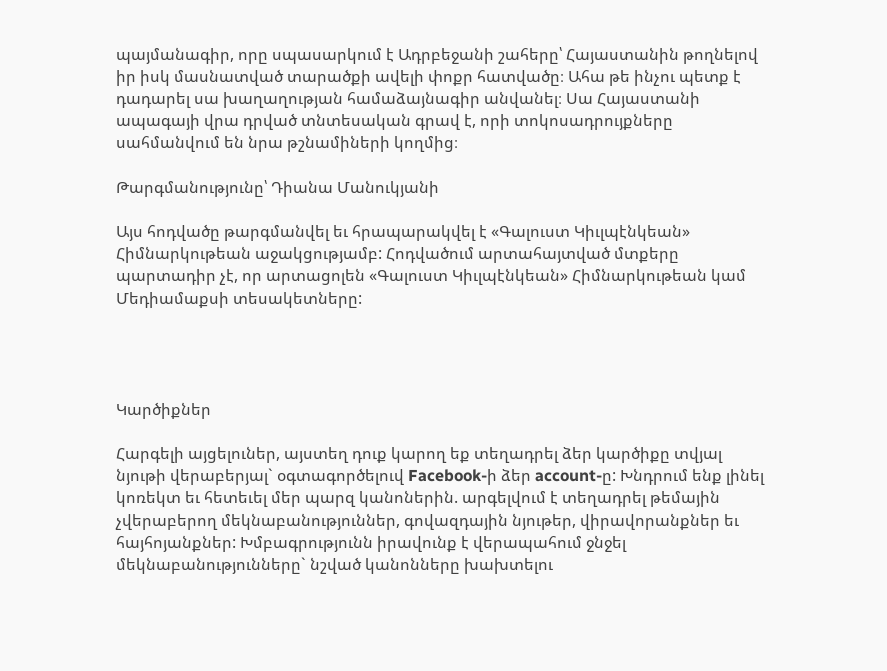պայմանագիր, որը սպասարկում է Ադրբեջանի շահերը՝ Հայաստանին թողնելով իր իսկ մասնատված տարածքի ավելի փոքր հատվածը։ Ահա թե ինչու պետք է դադարել սա խաղաղության համաձայնագիր անվանել։ Սա Հայաստանի ապագայի վրա դրված տնտեսական գրավ է, որի տոկոսադրույքները սահմանվում են նրա թշնամիների կողմից։

Թարգմանությունը՝ Դիանա Մանուկյանի

Այս հոդվածը թարգմանվել եւ հրապարակվել է «Գալուստ Կիւլպէնկեան» Հիմնարկութեան աջակցությամբ: Հոդվածում արտահայտված մտքերը պարտադիր չէ, որ արտացոլեն «Գալուստ Կիւլպէնկեան» Հիմնարկութեան կամ Մեդիամաքսի տեսակետները:




Կարծիքներ

Հարգելի այցելուներ, այստեղ դուք կարող եք տեղադրել ձեր կարծիքը տվյալ նյութի վերաբերյալ` օգտագործելուվ Facebook-ի ձեր account-ը: Խնդրում ենք լինել կոռեկտ եւ հետեւել մեր պարզ կանոներին. արգելվում է տեղադրել թեմային չվերաբերող մեկնաբանություններ, գովազդային նյութեր, վիրավորանքներ եւ հայհոյանքներ: Խմբագրությունն իրավունք է վերապահում ջնջել մեկնաբանությունները` նշված կանոնները խախտելու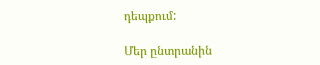դեպքում:

Մեր ընտրանին